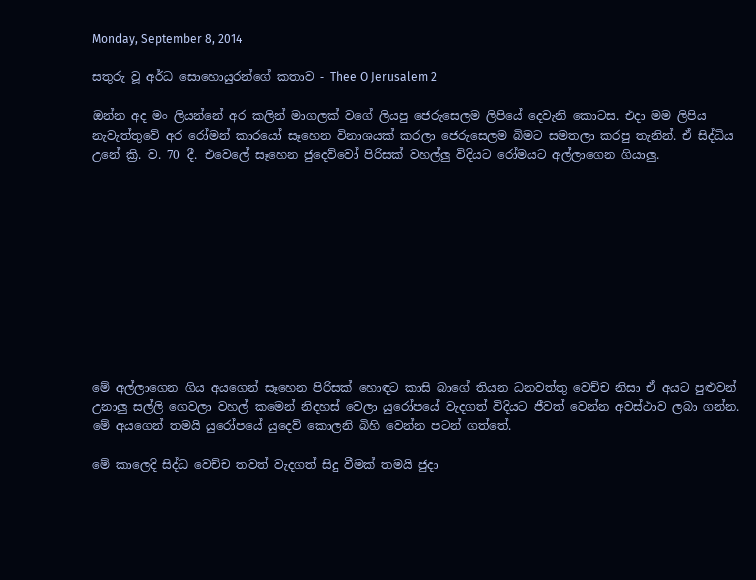Monday, September 8, 2014

සතුරු වූ අර්ධ සොහොයුරන්ගේ කතාව - Thee O Jerusalem 2

ඔන්න අද මං ලියන්නේ අර කලින් මාගලක් වගේ ලියපු ජෙරුසෙලම ලිපියේ දෙවැනි කොටස. එදා මම ලිපිය නැවැත්තුවේ අර රෝමන් කාරයෝ සෑහෙන විනාශයක් කරලා ජෙරුසෙලම බිමට සමතලා කරපු තැනින්. ඒ සිද්ධිය උනේ ක්‍රි. ව. 70 දී. එවෙලේ සෑහෙන ජුදෙව්වෝ පිරිසක් වහල්ලු විදියට රෝමයට අල්ලාගෙන ගියාලු.











මේ අල්ලාගෙන ගිය අයගෙන් සෑහෙන පිරිසක් හොඳට කාසි බාගේ තියන ධනවත්තු වෙච්ච නිසා ඒ අයට පුළුවන් උනාලු සල්ලි ගෙවලා වහල් කමෙන් නිදහස් වෙලා යුරෝපයේ වැදගත් විදියට ජීවත් වෙන්න අවස්ථාව ලබා ගන්න. මේ අයගෙන් තමයි යුරෝපයේ යුදෙව් කොලනි බිහි වෙන්න පටන් ගත්තේ.

මේ කාලෙදි සිද්ධ වෙච්ච තවත් වැදගත් සිදු වීමක් තමයි ජුදා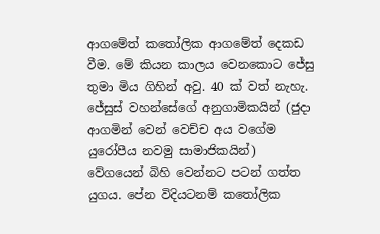ආගමේත් කතෝලික ආගමේත් දෙකඩ වීම. මේ කියන කාලය වෙනකොට ජේසු තුමා මිය ගිහින් අවු. 40 ක් වත් නැහැ. ජේසුස් වහන්සේගේ අනුගාමිකයින් (ජුදා ආගමින් වෙන් වෙච්ච අය වගේම යුරෝපීය නවමු සාමාජිකයින්) වේගයෙන් බිහි වෙන්නට පටන් ගත්ත යුගය. පේන විදියටනම් කතෝලික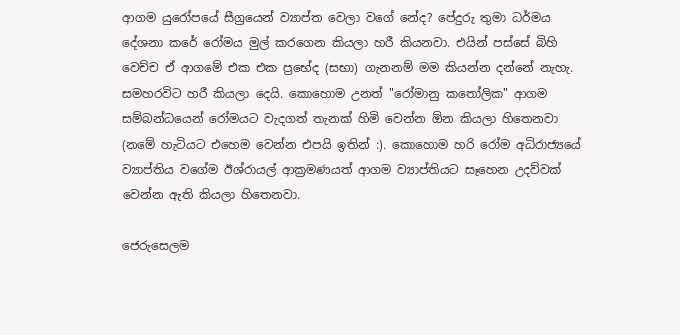ආගම යුරෝපයේ සීග්‍රයෙන් ව්‍යාප්ත වෙලා වගේ නේද? පේදුරු තුමා ධර්මය දේශනා කරේ රෝමය මුල් කරගෙන කියලා හරී කියනවා. එයින් පස්සේ බිහි වෙච්ච ඒ ආගමේ එක එක ප්‍රභේද (සභා) ගැනනම් මම කියන්න දන්නේ නැහැ. සමහරවිට හරී කියලා දෙයි. කොහොම උනත් "රෝමානු කතෝලික" ආගම සම්බන්ධයෙන් රෝමයට වැදගත් තැනක් හිමි වෙන්න ඕන කියලා හිතෙනවා (නමේ හැටියට එහෙම වෙන්න එපයි ඉතින් :). කොහොම හරි රෝම අධිරාජ්‍යයේ ව්‍යාප්තිය වගේම ඊශ්රායල් ආක්‍රමණයත් ආගම ව්‍යාප්තියට සෑහෙන උදව්වක් වෙන්න ඇති කියලා හිතෙනවා.

ජෙරුසෙලම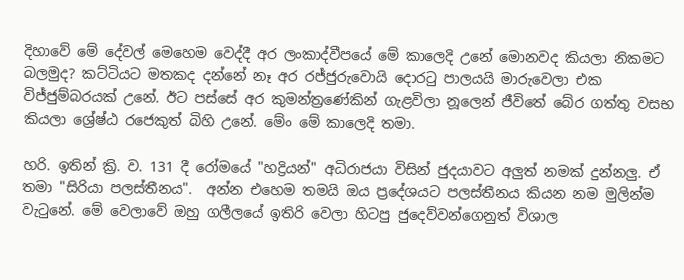දිහාවේ මේ දේවල් මෙහෙම වෙද්දී අර ලංකාද්වීපයේ මේ කාලෙදි උනේ මොනවද කියලා නිකමට බලමුද? කට්ටියට මතකද දන්නේ නෑ අර රජ්ජුරුවොයි දොරටු පාලයයි මාරුවෙලා එක විජ්ජුම්බරයක් උනේ. ඊට පස්සේ අර කුමන්ත්‍රණේකින් ගැළවිලා නූලෙන් ජීවිතේ බේර ගත්තු වසභ කියලා ශ්‍රේෂ්ඨ රජෙකුත් බිහි උනේ. මේං මේ කාලෙදි තමා.

හරි. ඉතින් ක්‍රි. ව. 131 දී රෝමයේ "හද්‍රියන්" අධිරාජයා විසින් ජුදයාවට අලුත් නමක් දුන්නලු. ඒ තමා "සිරියා පලස්තීනය".  අන්න එහෙම තමයි ඔය ප්‍රදේශයට පලස්තීනය කියන නම මුලින්ම වැටුනේ. මේ වෙලාවේ ඔහු ගලීලයේ ඉතිරි වෙලා හිටපු ජුදෙව්වන්ගෙනුත් විශාල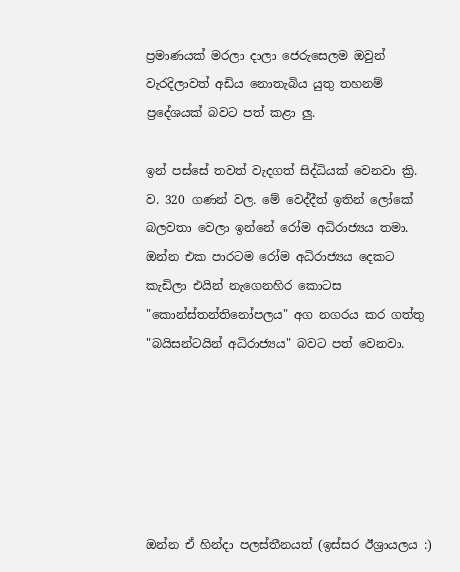ප්‍රමාණයක් මරලා දාලා ජෙරුසෙලම ඔවුන් වැරදිලාවත් අඩිය නොතැබිය යුතු තහනම් ප්‍රදේශයක් බවට පත් කළා ලු.

ඉන් පස්සේ තවත් වැදගත් සිද්ධියක් වෙනවා ක්‍රි. ව. 320 ගණන් වල. මේ වෙද්දීත් ඉතින් ලෝකේ බලවතා වෙලා ඉන්නේ රෝම අධිරාජ්‍යය තමා. ඔන්න එක පාරටම රෝම අධිරාජ්‍යය දෙකට කැඩිලා එයින් නැගෙනහිර කොටස "කොන්ස්තන්තිනෝපලය" අග නගරය කර ගත්තු "බයිසන්ටයින් අධිරාජ්‍යය" බවට පත් වෙනවා.






ඔන්න ඒ හින්දා පලස්තීනයත් (ඉස්සර ඊශ්‍රායලය :)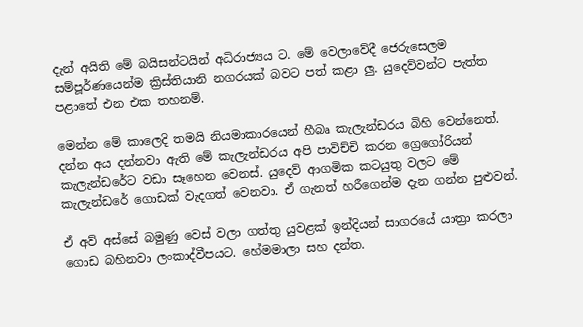දැන් අයිති මේ බයිසන්ටයින් අධිරාජ්‍යය ට. මේ වෙලාවේදී ජෙරුසෙලම සම්පූර්ණයෙන්ම ක්‍රිස්තියානි නගරයක් බවට පත් කළා ලු. යුදෙව්වන්ට පැත්ත පළාතේ එන එක තහනම්.

මෙන්න මේ කාලෙදි තමයි නියමාකාරයෙන් හීබෘ කැලැන්ඩරය බිහි වෙන්නෙත්. දන්න අය දන්නවා ඇති මේ කැලැන්ඩරය අපි පාවිච්චි කරන ග්‍රෙගෝරියන් කැලැන්ඩරේට වඩා සෑහෙන වෙනස්. යුදෙව් ආගමික කටයුතු වලට මේ කැලැන්ඩරේ ගොඩක් වැදගත් වෙනවා. ඒ ගැනත් හරීගෙන්ම දැන ගන්න පුළුවන්.

ඒ අව් අස්සේ බමුණු වෙස් වලා ගත්තු යුවළක් ඉන්දියන් සාගරයේ යාත්‍රා කරලා ගොඩ බහිනවා ලංකාද්වීපයට. හේමමාලා සහ දන්ත.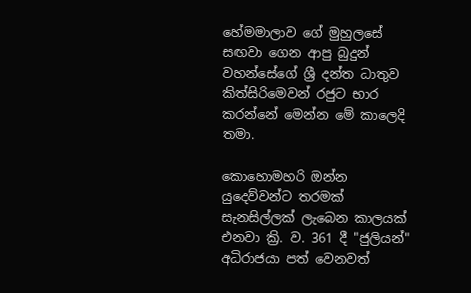හේමමාලාව ගේ මුහුලසේ සඟවා ගෙන ආපු බුදුන් වහන්සේගේ ශ්‍රී දන්ත ධාතුව කිත්සිරිමෙවන් රජුට භාර කරන්නේ මෙන්න මේ කාලෙදි තමා.

කොහොමහරි ඔන්න යුදෙව්වන්ට තරමක් සැනසිල්ලක් ලැබෙන කාලයක් එනවා ක්‍රි. ව. 361 දී "ජුලියන්" අධිරාජයා පත් වෙනවත්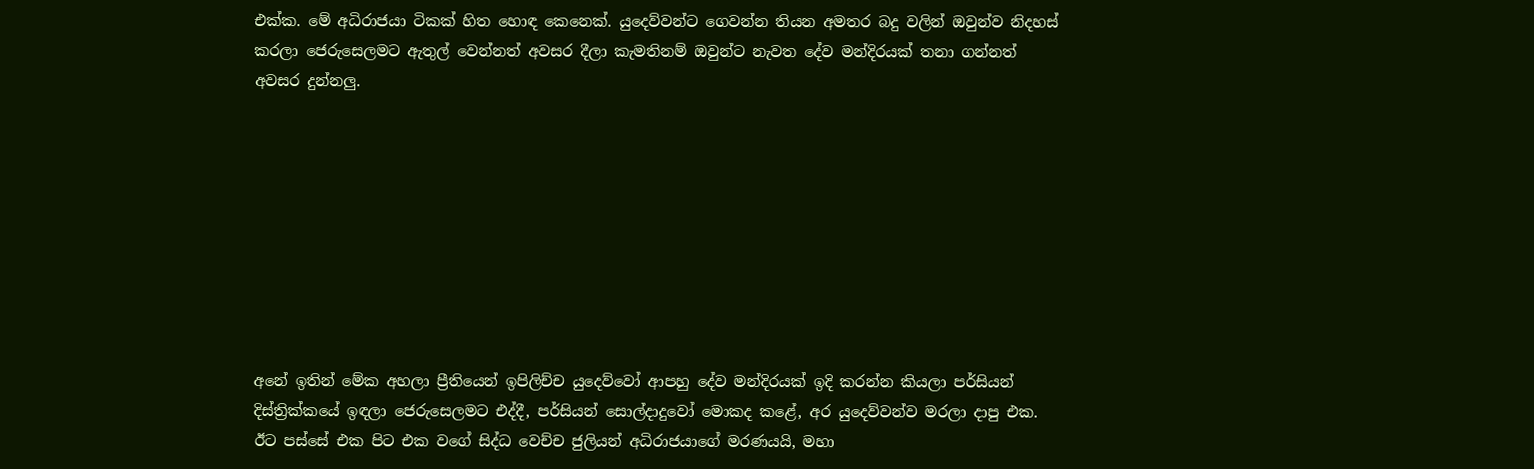එක්ක. මේ අධිරාජයා ටිකක් හිත හොඳ කෙනෙක්. යුදෙව්වන්ට ගෙවන්න තියන අමතර බදු වලින් ඔවුන්ව නිදහස් කරලා ජෙරුසෙලමට ඇතුල් වෙන්නත් අවසර දීලා කැමතිනම් ඔවුන්ට නැවත දේව මන්දිරයක් තනා ගන්නත් අවසර දුන්නලු.









අනේ ඉතින් මේක අහලා ප්‍රීතියෙන් ඉපිලිච්ච යුදෙව්වෝ ආපහු දේව මන්දිරයක් ඉදි කරන්න කියලා පර්සියන් දිස්ත්‍රික්කයේ ඉඳලා ජෙරුසෙලමට එද්දී, පර්සියන් සොල්දාදුවෝ මොකද කළේ, අර යුදෙව්වන්ව මරලා දාපු එක. ඊට පස්සේ එක පිට එක වගේ සිද්ධ වෙච්ච ජුලියන් අධිරාජයාගේ මරණයයි, මහා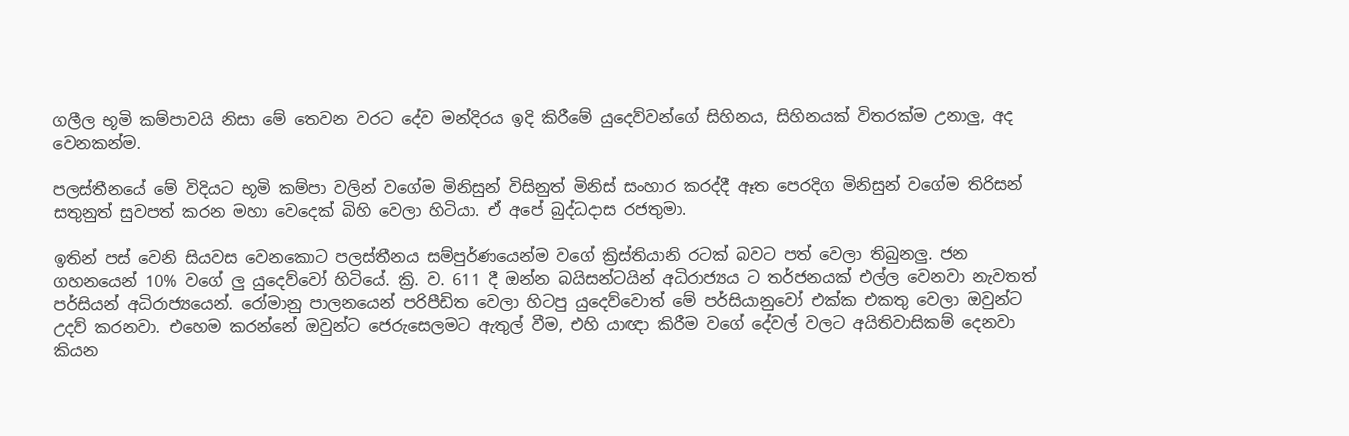ගලීල භූමි කම්පාවයි නිසා මේ තෙවන වරට දේව මන්දිරය ඉදි කිරීමේ යුදෙව්වන්ගේ සිහිනය, සිහිනයක් විතරක්ම උනාලු, අද වෙනකන්ම.

පලස්තීනයේ මේ විදියට භූමි කම්පා වලින් වගේම මිනිසුන් විසිනුත් මිනිස් සංහාර කරද්දී ඈත පෙරදිග මිනිසුන් වගේම තිරිසන් සතුනුත් සුවපත් කරන මහා වෙදෙක් බිහි වෙලා හිටියා. ඒ අපේ බුද්ධදාස රජතුමා.

ඉතින් පස් වෙනි සියවස වෙනකොට පලස්තීනය සම්පුර්ණයෙන්ම වගේ ක්‍රිස්තියානි රටක් බවට පත් වෙලා තිබුනලු. ජන ගහනයෙන් 10% වගේ ලු යුදෙව්වෝ හිටියේ. ක්‍රි. ව. 611 දී ඔන්න බයිසන්ටයින් අධිරාජ්‍යය ට තර්ජනයක් එල්ල වෙනවා නැවතත් පර්සියන් අධිරාජ්‍යයෙන්. රෝමානු පාලනයෙන් පරිපීඩිත වෙලා හිටපු යුදෙව්වොත් මේ පර්සියානුවෝ එක්ක එකතු වෙලා ඔවුන්ට උදව් කරනවා. එහෙම කරන්නේ ඔවුන්ට ජෙරුසෙලමට ඇතුල් වීම, එහි යාඥා කිරීම වගේ දේවල් වලට අයිතිවාසිකම් දෙනවා කියන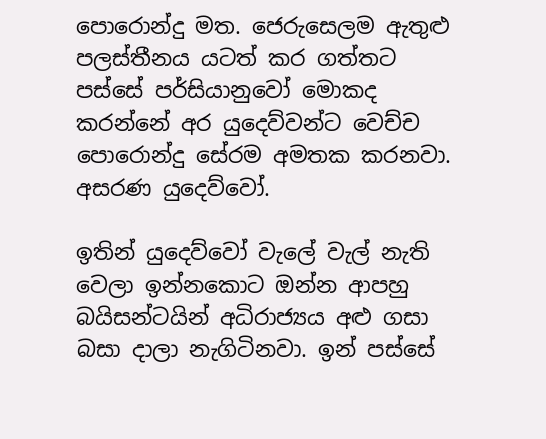පොරොන්දු මත. ජෙරුසෙලම ඇතුළු පලස්තීනය යටත් කර ගත්තට පස්සේ පර්සියානුවෝ මොකද කරන්නේ අර යුදෙව්වන්ට වෙච්ච පොරොන්දු සේරම අමතක කරනවා. අසරණ යුදෙව්වෝ.

ඉතින් යුදෙව්වෝ වැලේ වැල් නැති වෙලා ඉන්නකොට ඔන්න ආපහු බයිසන්ටයින් අධිරාජ්‍යය අළු ගසා බසා දාලා නැගිටිනවා. ඉන් පස්සේ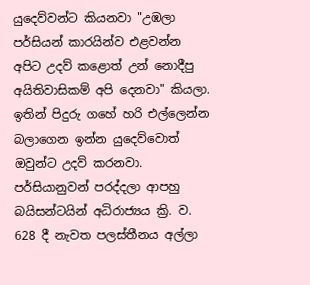යුදෙව්වන්ට කියනවා "උඹලා පර්සියන් කාරයින්ව එළවන්න අපිට උදව් කළොත් උන් නොදීපු අයිතිවාසිකම් අපි දෙනවා" කියලා. ඉතින් පිදුරු ගහේ හරි එල්ලෙන්න බලාගෙන ඉන්න යුදෙව්වොත් ඔවුන්ට උදව් කරනවා. පර්සියානුවන් පරද්දලා ආපහු බයිසන්ටයින් අධිරාජ්‍යය ක්‍රි. ව. 628 දී නැවත පලස්තීනය අල්ලා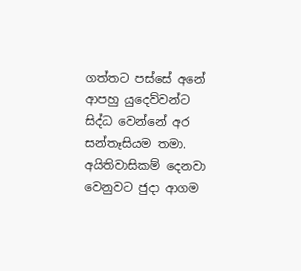ගත්තට පස්සේ අනේ ආපහු යුදෙව්වන්ට සිද්ධ වෙන්නේ අර සන්තෑසියම තමා. අයිතිවාසිකම් දෙනවා වෙනුවට ජුදා ආගම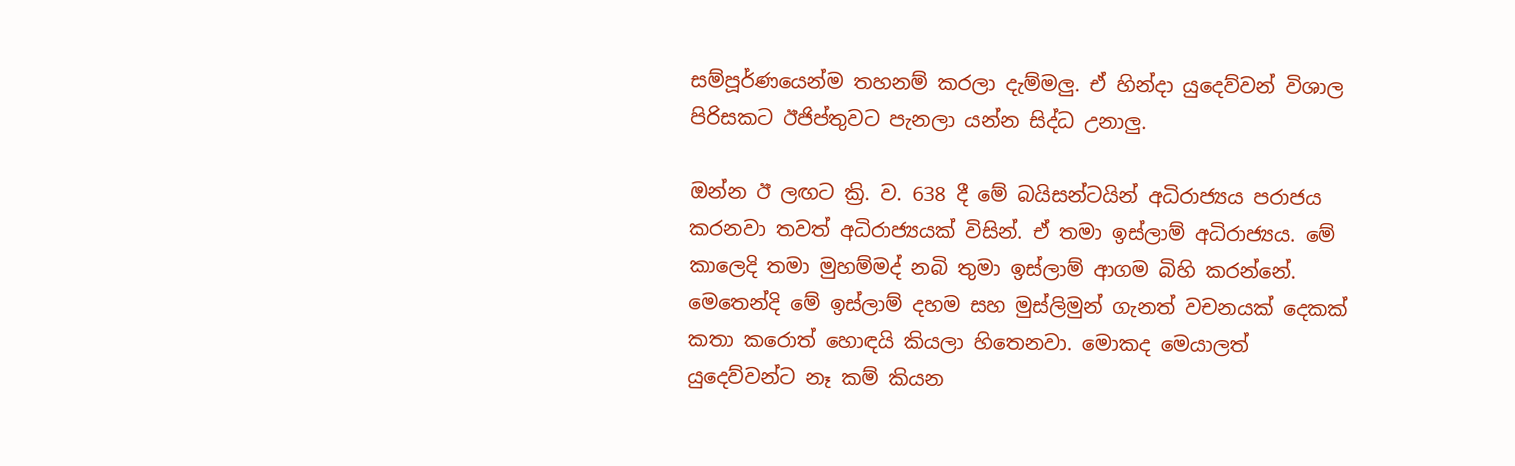සම්පූර්ණයෙන්ම තහනම් කරලා දැම්මලු. ඒ හින්දා යුදෙව්වන් විශාල පිරිසකට ඊජිප්තුවට පැනලා යන්න සිද්ධ උනාලු.

ඔන්න ඊ ලඟට ක්‍රි. ව. 638 දී මේ බයිසන්ටයින් අධිරාජ්‍යය පරාජය කරනවා තවත් අධිරාජ්‍යයක් විසින්. ඒ තමා ඉස්ලාම් අධිරාජ්‍යය. මේ කාලෙදි තමා මුහම්මද් නබි තුමා ඉස්ලාම් ආගම බිහි කරන්නේ. මෙතෙන්දි මේ ඉස්ලාම් දහම සහ මුස්ලිමුන් ගැනත් වචනයක් දෙකක් කතා කරොත් හොඳයි කියලා හිතෙනවා. මොකද මෙයාලත් යුදෙව්වන්ට නෑ කම් කියන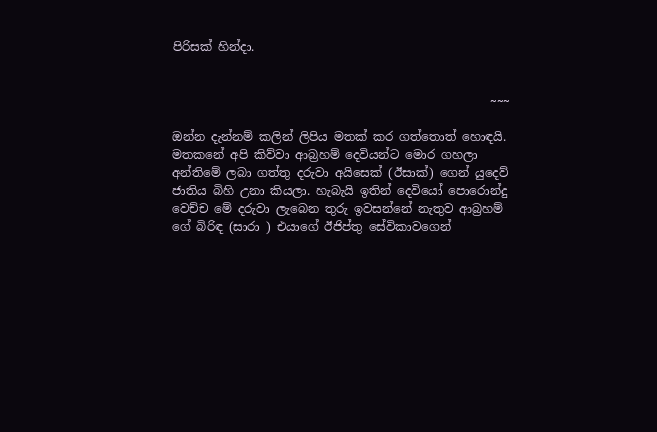පිරිසක් හින්දා.


                                                     ~~~

ඔන්න දැන්නම් කලින් ලිපිය මතක් කර ගත්තොත් හොඳයි. මතකනේ අපි කිව්වා ආබ්‍රහම් දෙවියන්ට මොර ගහලා අන්තිමේ ලබා ගත්තු දරුවා අයිසෙක් (ඊසාක්) ගෙන් යුදෙව් ජාතිය බිහි උනා කියලා. හැබැයි ඉතින් දෙවියෝ පොරොන්දු වෙච්ච මේ දරුවා ලැබෙන තුරු ඉවසන්නේ නැතුව ආබ්‍රහම් ගේ බිරිඳ (සාරා ) එයාගේ ඊජිප්තු සේවිකාවගෙන්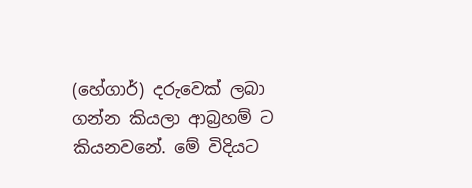(හේගාර්) දරුවෙක් ලබා ගන්න කියලා ආබ්‍රහම් ට කියනවනේ. මේ විදියට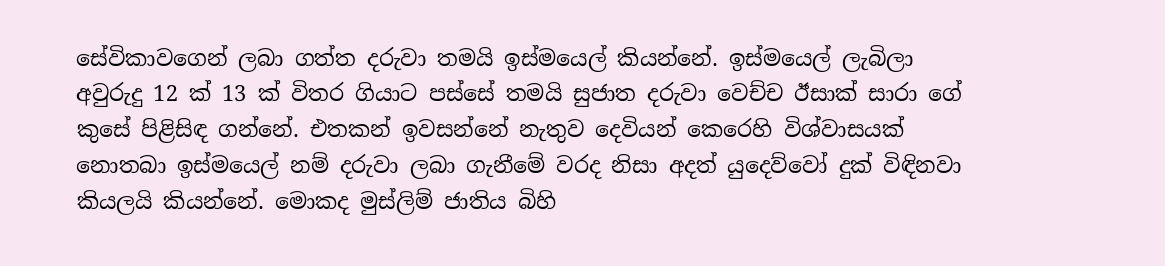සේවිකාවගෙන් ලබා ගත්ත දරුවා තමයි ඉස්මයෙල් කියන්නේ. ඉස්මයෙල් ලැබිලා අවුරුදු 12 ක් 13 ක් විතර ගියාට පස්සේ තමයි සුජාත දරුවා වෙච්ච ඊසාක් සාරා ගේ කුසේ පිළිසිඳ ගන්නේ. එතකන් ඉවසන්නේ නැතුව දෙවියන් කෙරෙහි විශ්වාසයක් නොතබා ඉස්මයෙල් නම් දරුවා ලබා ගැනීමේ වරද නිසා අදත් යුදෙව්වෝ දුක් විඳිනවා කියලයි කියන්නේ. මොකද මුස්ලිම් ජාතිය බිහි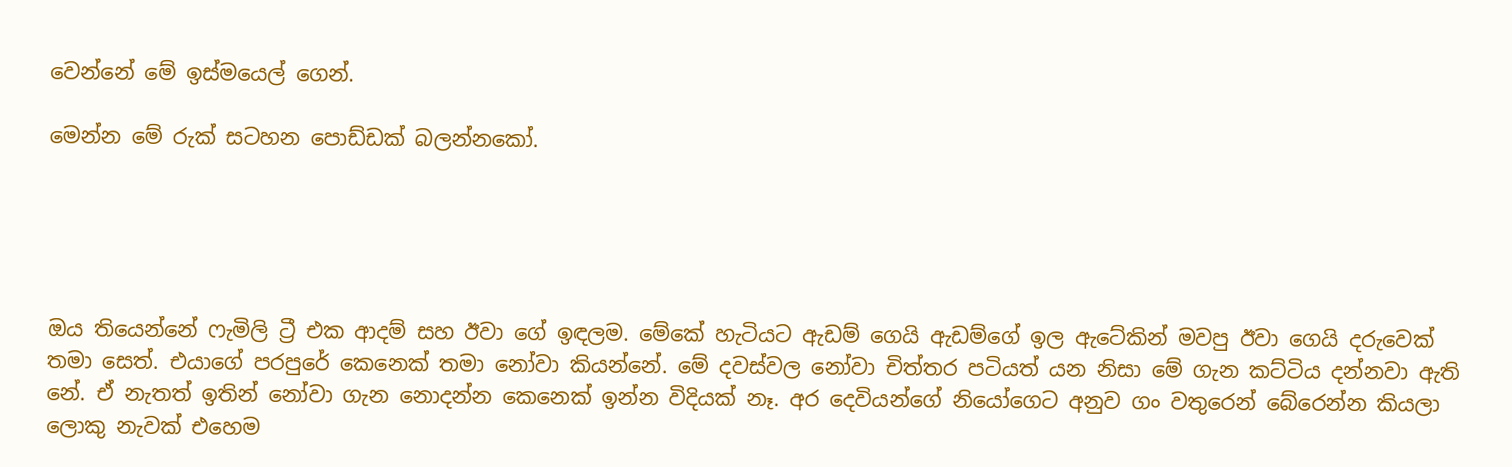වෙන්නේ මේ ඉස්මයෙල් ගෙන්.

මෙන්න මේ රුක් සටහන පොඩ්ඩක් බලන්නකෝ.





ඔය තියෙන්නේ ෆැමිලි ට්‍රී එක ආදම් සහ ඊවා ගේ ඉඳලම. මේකේ හැටියට ඇඩම් ගෙයි ඇඩම්ගේ ඉල ඇටේකින් මවපු ඊවා ගෙයි දරුවෙක් තමා සෙත්. එයාගේ පරපුරේ කෙනෙක් තමා නෝවා කියන්නේ. මේ දවස්වල නෝවා චිත්තර පටියත් යන නිසා මේ ගැන කට්ටිය දන්නවා ඇති නේ. ඒ නැතත් ඉතින් නෝවා ගැන නොදන්න කෙනෙක් ඉන්න විදියක් නෑ. අර දෙවියන්ගේ නියෝගෙට අනුව ගං වතුරෙන් බේරෙන්න කියලා ලොකු නැවක් එහෙම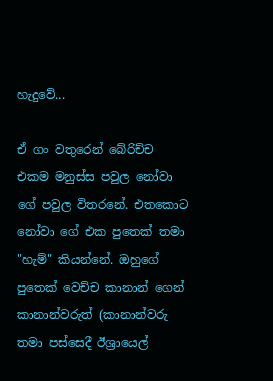හැදුවේ...

ඒ ගං වතුරෙන් බේරිච්ච එකම මනුස්ස පවුල නෝවා ගේ පවුල විතරනේ. එතකොට නෝවා ගේ එක පුතෙක් තමා "හැම්" කියන්නේ. ඔහුගේ පුතෙක් වෙච්ච කානාන් ගෙන් කානාන්වරුත් (කානාන්වරු තමා පස්සෙදී ඊශ්‍රායෙල්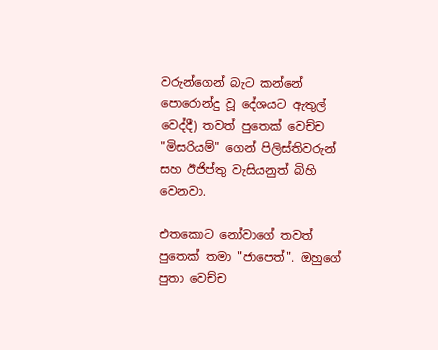වරුන්ගෙන් බැට කන්නේ පොරොන්දු වූ දේශයට ඇතුල් වෙද්දී) තවත් පුතෙක් වෙච්ච "මිසරියම්" ගෙන් පිලිස්තිවරුන් සහ ඊජිප්තු වැසියනුත් බිහි වෙනවා.

එතකොට නෝවාගේ තවත් පුතෙක් තමා "ජාපෙත්". ඔහුගේ පුතා වෙච්ච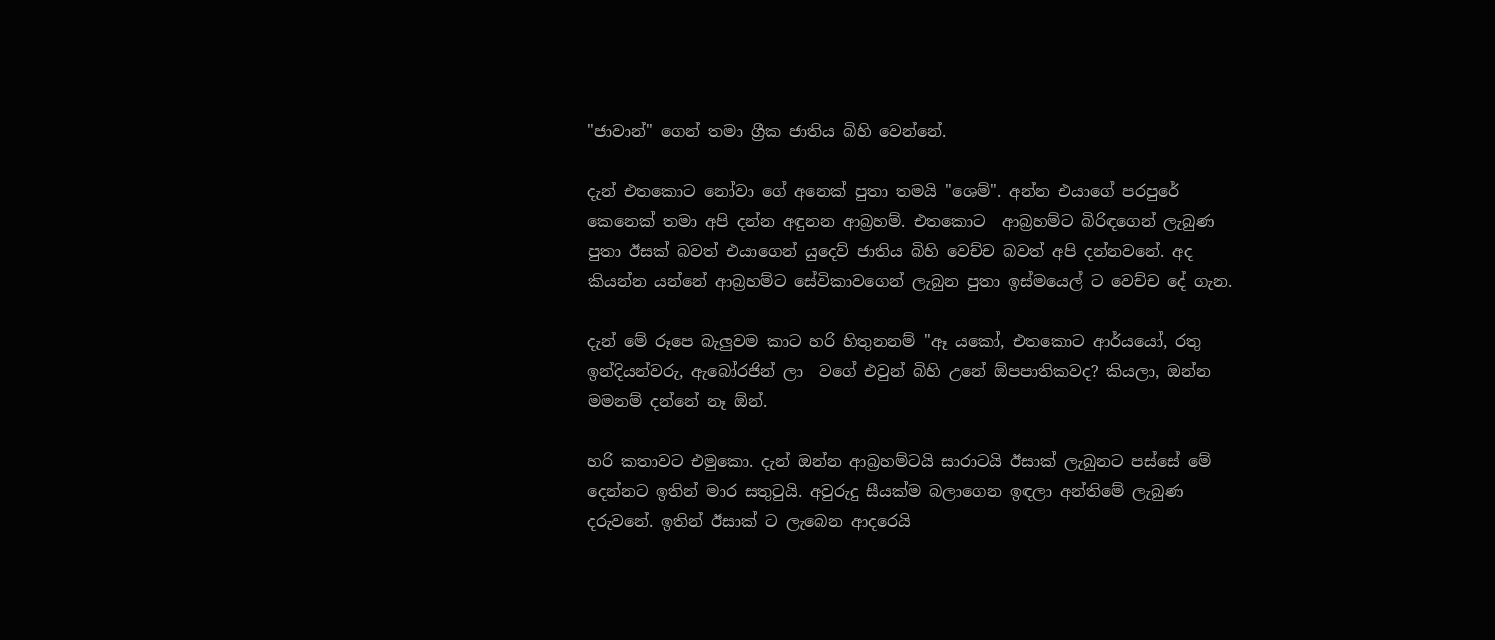"ජාවාන්" ගෙන් තමා ග්‍රීක ජාතිය බිහි වෙන්නේ.

දැන් එතකොට නෝවා ගේ අනෙක් පුතා තමයි "ශෙම්". අන්න එයාගේ පරපුරේ කෙනෙක් තමා අපි දන්න අඳුනන ආබ්‍රහම්. එතකොට  ආබ්‍රහම්ට බිරිඳගෙන් ලැබුණ පුතා ඊසක් බවත් එයාගෙන් යුදෙව් ජාතිය බිහි වෙච්ච බවත් අපි දන්නවනේ. අද කියන්න යන්නේ ආබ්‍රහම්ට සේවිකාවගෙන් ලැබුන පුතා ඉස්මයෙල් ට වෙච්ච දේ ගැන.

දැන් මේ රූපෙ බැලුවම කාට හරි හිතුනනම් "ඈ යකෝ, එතකොට ආර්යයෝ, රතු ඉන්දියන්වරු, ඇබෝරජින් ලා  වගේ එවුන් බිහි උනේ ඕපපාතිකවද? කියලා, ඔන්න මමනම් දන්නේ නෑ ඕන්.

හරි කතාවට එමුකො. දැන් ඔන්න ආබ්‍රහම්ටයි සාරාටයි ඊසාක් ලැබුනට පස්සේ මේ දෙන්නට ඉතින් මාර සතුටුයි. අවුරුදු සීයක්ම බලාගෙන ඉඳලා අන්තිමේ ලැබුණ දරුවනේ. ඉතින් ඊසාක් ට ලැබෙන ආදරෙයි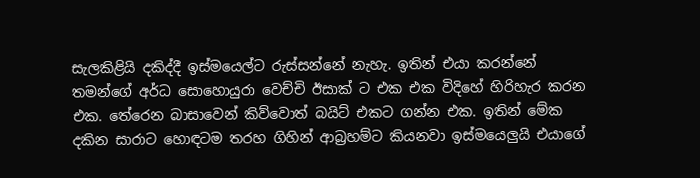සැලකිළියි දකිද්දී ඉස්මයෙල්ට රුස්සන්නේ නැහැ. ඉතින් එයා කරන්නේ තමන්ගේ අර්ධ සොහොයුරා වෙච්චි ඊසාක් ට එක එක විදිහේ හිරිහැර කරන එක. තේරෙන බාසාවෙන් කිව්වොත් බයිට් එකට ගන්න එක. ඉතින් මේක දකින සාරාට හොඳටම තරහ ගිහින් ආබ්‍රහම්ට කියනවා ඉස්මයෙලුයි එයාගේ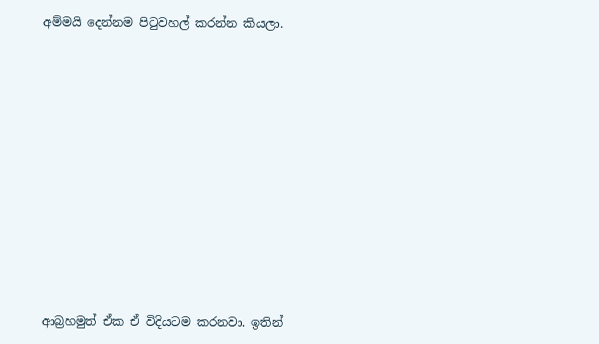අම්මයි දෙන්නම පිටුවහල් කරන්න කියලා.












ආබ්‍රහමුත් ඒක ඒ විදියටම කරනවා. ඉතින්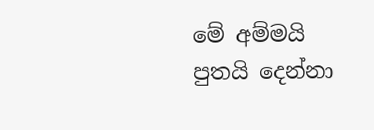මේ අම්මයි පුතයි දෙන්නා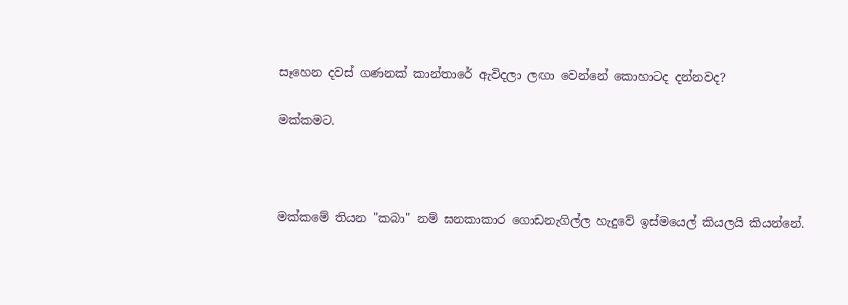සෑහෙන දවස් ගණනක් කාන්තාරේ ඇවිදලා ලඟා වෙන්නේ කොහාටද දන්නවද?

මක්කමට.



මක්කමේ තියන "කබා" නම් ඝනකාකාර ගොඩනැගිල්ල හැදුවේ ඉස්මයෙල් කියලයි කියන්නේ.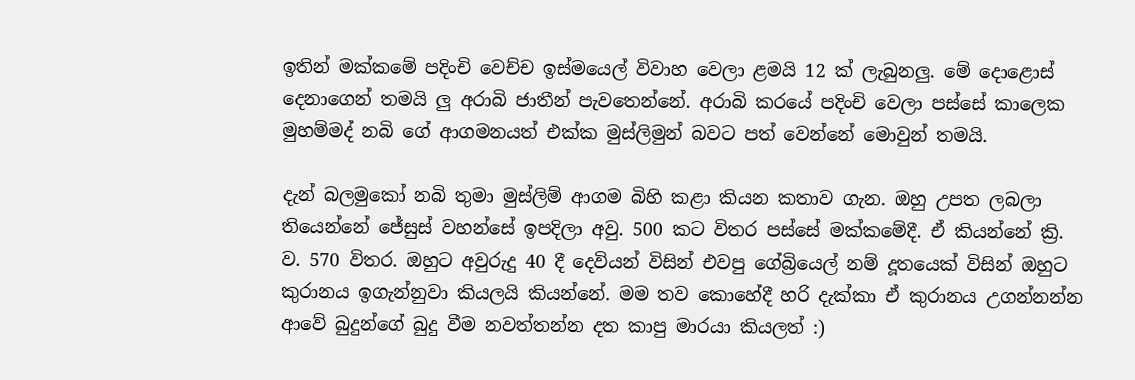ඉතින් මක්කමේ පදිංචි වෙච්ච ඉස්මයෙල් විවාහ වෙලා ළමයි 12 ක් ලැබුනලු. මේ දොළොස් දෙනාගෙන් තමයි ලු අරාබි ජාතීන් පැවතෙන්නේ. අරාබි කරයේ පදිංචි වෙලා පස්සේ කාලෙක මුහම්මද් නබි ගේ ආගමනයත් එක්ක මුස්ලිමුන් බවට පත් වෙන්නේ මොවුන් තමයි.

දැන් බලමුකෝ නබි තුමා මුස්ලිම් ආගම බිහි කළා කියන කතාව ගැන. ඔහු උපත ලබලා තියෙන්නේ ජේසුස් වහන්සේ ඉපදිලා අවු. 500 කට විතර පස්සේ මක්කමේදී. ඒ කියන්නේ ක්‍රි. ව. 570 විතර. ඔහුට අවුරුදු 40 දී දෙවියන් විසින් එවපු ගේබ්‍රියෙල් නම් දූතයෙක් විසින් ඔහුට කුරානය ඉගැන්නුවා කියලයි කියන්නේ. මම තව කොහේදී හරි දැක්කා ඒ කුරානය උගන්නන්න ආවේ බුදුන්ගේ බුදු වීම නවත්තන්න දත කාපු මාරයා කියලත් :)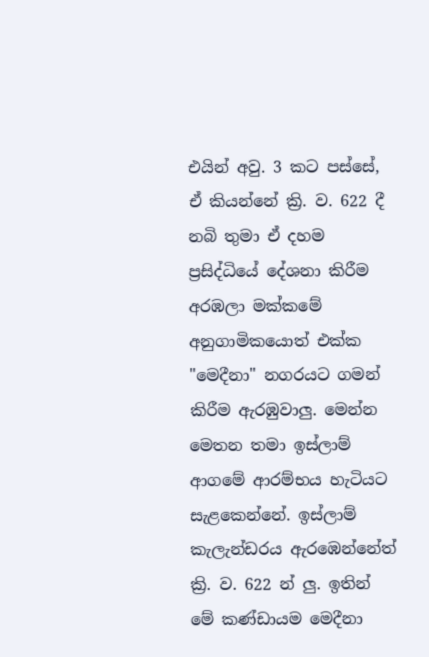එයින් අවු. 3 කට පස්සේ, ඒ කියන්නේ ක්‍රි. ව. 622 දී නබි තුමා ඒ දහම ප්‍රසිද්ධියේ දේශනා කිරීම අරඹලා මක්කමේ අනුගාමිකයොත් එක්ක "මෙදීනා" නගරයට ගමන් කිරීම ඇරඹුවාලු. මෙන්න මෙතන තමා ඉස්ලාම් ආගමේ ආරම්භය හැටියට සැළකෙන්නේ. ඉස්ලාම් කැලැන්ඩරය ඇරඹෙන්නේත් ක්‍රි. ව. 622 න් ලු. ඉතින් මේ කණ්ඩායම මෙදීනා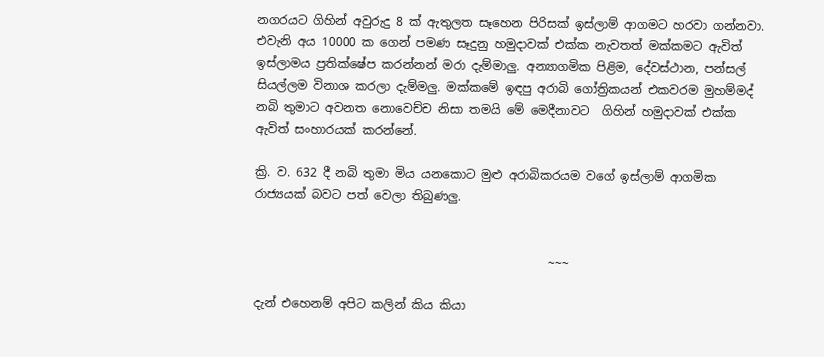නගරයට ගිහින් අවුරුදු 8 ක් ඇතුලත සෑහෙන පිරිසක් ඉස්ලාම් ආගමට හරවා ගන්නවා. එවැනි අය 10000 ක ගෙන් පමණ සෑදුනු හමුදාවක් එක්ක නැවතත් මක්කමට ඇවිත් ඉස්ලාමය ප්‍රතික්ෂේප කරන්නන් මරා දැම්මාලු. අන්‍යාගමික පිළිම, දේවස්ථාන, පන්සල් සියල්ලම විනාශ කරලා දැම්මලු. මක්කමේ ඉඳපු අරාබි ගෝත්‍රිකයන් එකවරම මුහම්මද් නබි තුමාට අවනත නොවෙච්ච නිසා තමයි මේ මෙදීනාවට  ගිහින් හමුදාවක් එක්ක ඇවිත් සංහාරයක් කරන්නේ.

ක්‍රි. ව. 632 දී නබි තුමා මිය යනකොට මුළු අරාබිකරයම වගේ ඉස්ලාම් ආගමික රාජ්‍යයක් බවට පත් වෙලා තිබුණලු.


                                                 ~~~

දැන් එහෙනම් අපිට කලින් කිය කියා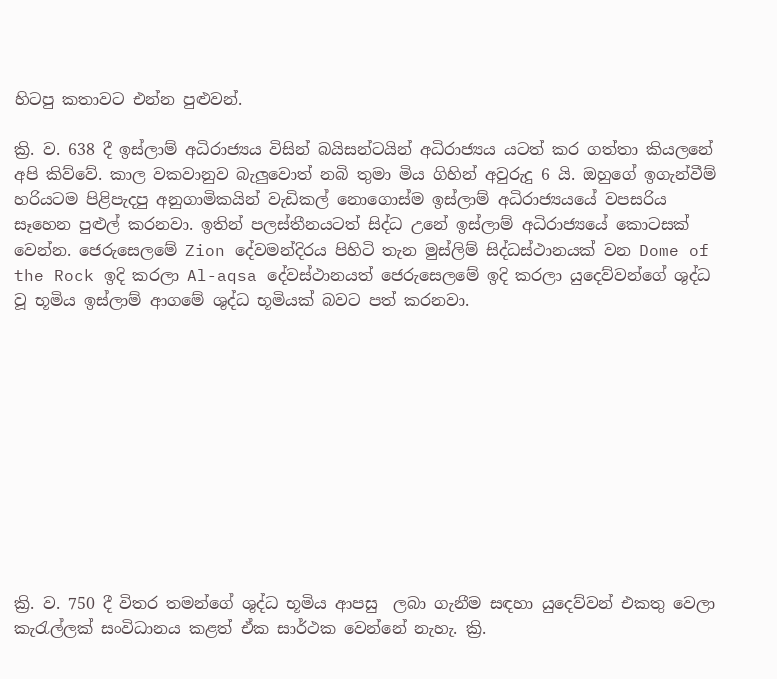හිටපු කතාවට එන්න පුළුවන්.

ක්‍රි. ව. 638 දී ඉස්ලාම් අධිරාජ්‍යය විසින් බයිසන්ටයින් අධිරාජ්‍යය යටත් කර ගත්තා කියලනේ අපි කිව්වේ. කාල වකවානුව බැලුවොත් නබි තුමා මිය ගිහින් අවුරුදු 6 යි. ඔහුගේ ඉගැන්වීම් හරියටම පිළිපැදපු අනුගාමිකයින් වැඩිකල් නොගොස්ම ඉස්ලාම් අධිරාජ්‍යයයේ වපසරිය සෑහෙන පුළුල් කරනවා. ඉතින් පලස්තීනයටත් සිද්ධ උනේ ඉස්ලාම් අධිරාජ්‍යයේ කොටසක් වෙන්න. ජෙරුසෙලමේ Zion දේවමන්දිරය පිහිටි තැන මුස්ලිම් සිද්ධස්ථානයක් වන Dome of the Rock ඉදි කරලා Al-aqsa දේවස්ථානයත් ජෙරුසෙලමේ ඉදි කරලා යුදෙව්වන්ගේ ශුද්ධ වූ භූමිය ඉස්ලාම් ආගමේ ශුද්ධ භූමියක් බවට පත් කරනවා.











ක්‍රි. ව. 750 දී විතර තමන්ගේ ශුද්ධ භූමිය ආපසු  ලබා ගැනීම සඳහා යුදෙව්වන් එකතු වෙලා කැරැල්ලක් සංවිධානය කළත් ඒක සාර්ථක වෙන්නේ නැහැ. ක්‍රි.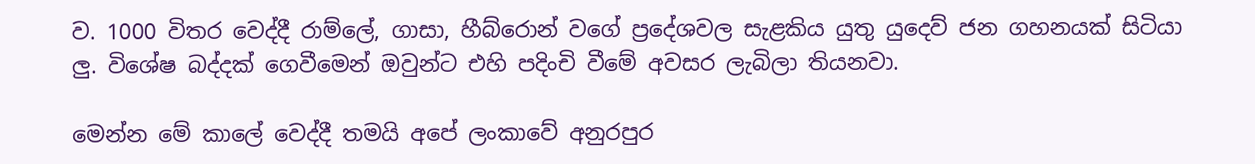ව. 1000 විතර වෙද්දී රාම්ලේ, ගාසා, හීබ්රොන් වගේ ප්‍රදේශවල සැළකිය යුතු යුදෙව් ජන ගහනයක් සිටියා ලු. විශේෂ බද්දක් ගෙවීමෙන් ඔවුන්ට එහි පදිංචි වීමේ අවසර ලැබිලා තියනවා.

මෙන්න මේ කාලේ වෙද්දී තමයි අපේ ලංකාවේ අනුරපුර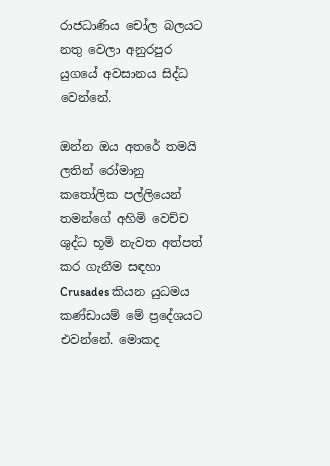රාජධාණිය චෝල බලයට නතු වෙලා අනුරපුර යුගයේ අවසානය සිද්ධ වෙන්නේ.

ඔන්න ඔය අතරේ තමයි ලතින් රෝමානු කතෝලික පල්ලියෙන් තමන්ගේ අහිමි වෙච්ච ශුද්ධ භූමි නැවත අත්පත් කර ගැනීම සඳහා Crusades කියන යුධමය කණ්ඩායම් මේ ප්‍රදේශයට එවන්නේ. මොකද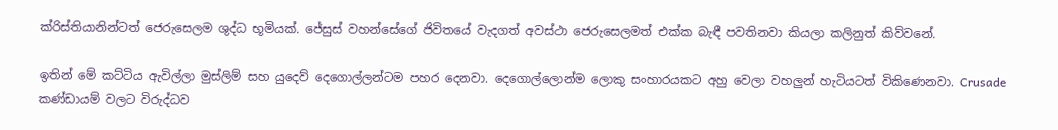ක්රිස්තියානින්ටත් ජෙරුසෙලම ශුද්ධ භූමියක්. ජේසුස් වහන්සේගේ ජිවිතයේ වැදගත් අවස්ථා ජෙරුසෙලමත් එක්ක බැඳී පවතිනවා කියලා කලිනුත් කිව්වනේ.

ඉතින් මේ කට්ටිය ඇවිල්ලා මුස්ලිම් සහ යුදෙව් දෙගොල්ලන්ටම පහර දෙනවා. දෙගොල්ලොන්ම ලොකු සංහාරයකට අහු වෙලා වහලුන් හැටියටත් විකිණෙනවා. Crusade කණ්ඩායම් වලට විරුද්ධව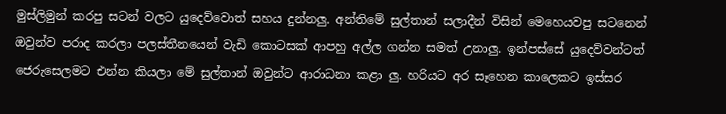මුස්ලිමුන් කරපු සටන් වලට යුදෙව්වොත් සහය දුන්නලු. අන්තිමේ සුල්තාන් සලාදීන් විසින් මෙහෙයවපු සටනෙන් ඔවුන්ව පරාද කරලා පලස්තීනයෙන් වැඩි කොටසක් ආපහු අල්ල ගන්න සමත් උනාලු. ඉන්පස්සේ යුදෙව්වන්ටත් ජෙරුසෙලමට එන්න කියලා මේ සුල්තාන් ඔවුන්ට ආරාධනා කළා ලු. හරියට අර සෑහෙන කාලෙකට ඉස්සර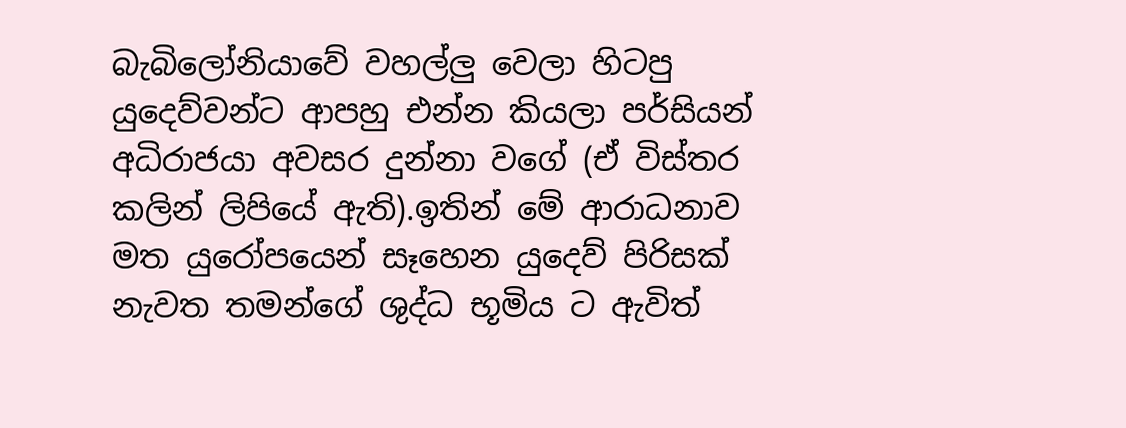බැබිලෝනියාවේ වහල්ලු වෙලා හිටපු යුදෙව්වන්ට ආපහු එන්න කියලා පර්සියන් අධිරාජයා අවසර දුන්නා වගේ (ඒ විස්තර කලින් ලිපියේ ඇති).ඉතින් මේ ආරාධනාව මත යුරෝපයෙන් සෑහෙන යුදෙව් පිරිසක් නැවත තමන්ගේ ශුද්ධ භූමිය ට ඇවිත්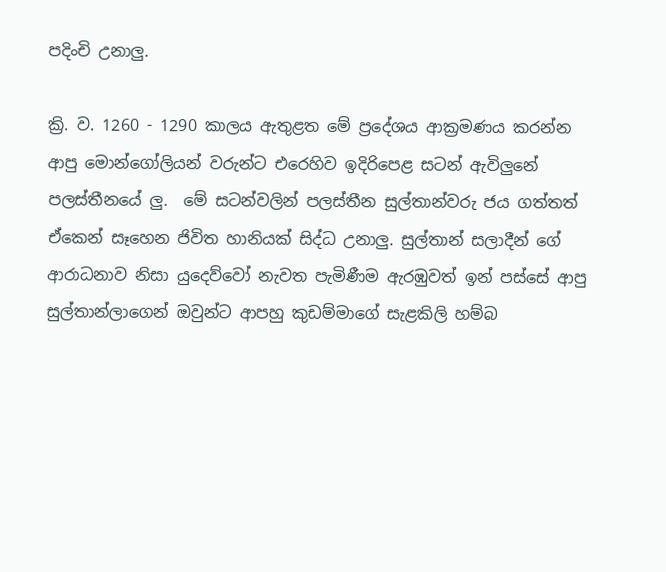පදිංචි උනාලු.

ක්‍රි. ව. 1260 - 1290 කාලය ඇතුළත මේ ප්‍රදේශය ආක්‍රමණය කරන්න ආපු මොන්ගෝලියන් වරුන්ට එරෙහිව ඉදිරිපෙළ සටන් ඇවිලුනේ පලස්තීනයේ ලු.  මේ සටන්වලින් පලස්තීන සුල්තාන්වරු ජය ගත්තත් ඒකෙන් සෑහෙන ජිවිත හානියක් සිද්ධ උනාලු. සුල්තාන් සලාදීන් ගේ ආරාධනාව නිසා යුදෙව්වෝ නැවත පැමිණීම ඇරඹුවත් ඉන් පස්සේ ආපු සුල්තාන්ලාගෙන් ඔවුන්ට ආපහු කුඩම්මාගේ සැළකිලි හම්බ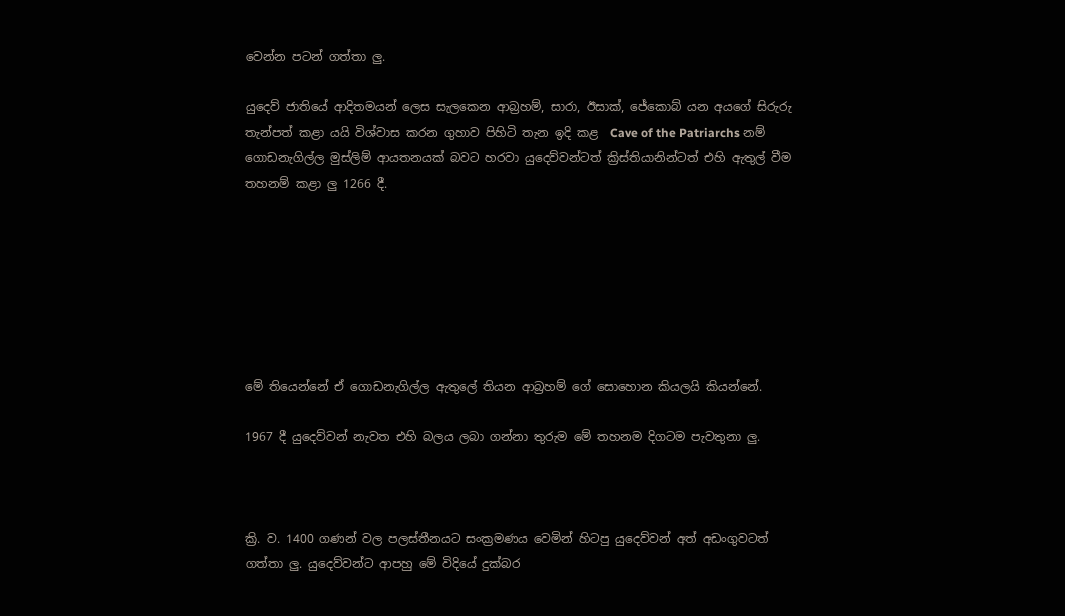වෙන්න පටන් ගත්තා ලු.

යුදෙව් ජාතියේ ආදිතමයන් ලෙස සැලකෙන ආබ්‍රහම්, සාරා, ඊසාක්, ජේකොබ් යන අයගේ සිරුරු තැන්පත් කළා යයි විශ්වාස කරන ගුහාව පිහිටි තැන ඉදි කළ  Cave of the Patriarchs නම් ගොඩනැගිල්ල මුස්ලිම් ආයතනයක් බවට හරවා යුදෙව්වන්ටත් ක්‍රිස්තියානින්ටත් එහි ඇතුල් වීම තහනම් කළා ලු 1266 දී.







මේ තියෙන්නේ ඒ ගොඩනැගිල්ල ඇතුලේ තියන ආබ්‍රහම් ගේ සොහොන කියලයි කියන්නේ.

1967 දී යුදෙව්වන් නැවත එහි බලය ලබා ගන්නා තුරුම මේ තහනම දිගටම පැවතුනා ලු.



ක්‍රි. ව. 1400 ගණන් වල පලස්තීනයට සංක්‍රමණය වෙමින් හිටපු යුදෙව්වන් අත් අඩංගුවටත් ගත්තා ලු. යුදෙව්වන්ට ආපහු මේ විදියේ දුක්බර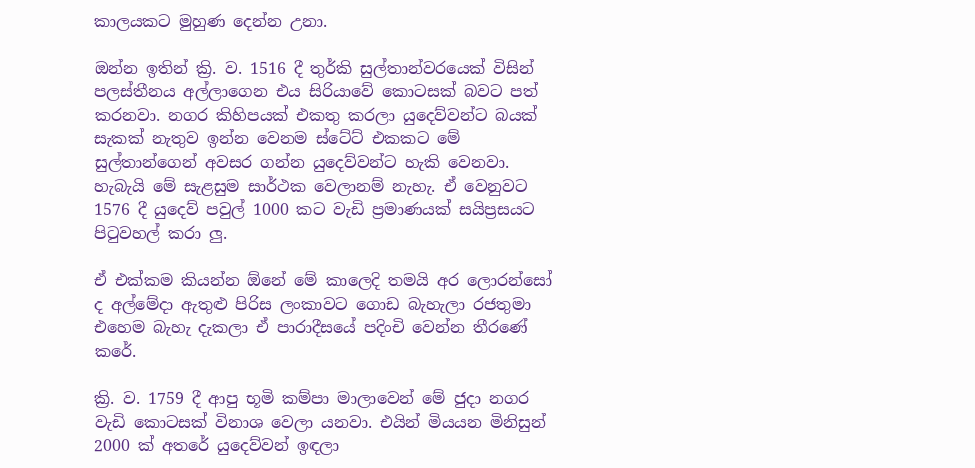කාලයකට මුහුණ දෙන්න උනා.

ඔන්න ඉතින් ක්‍රි. ව. 1516 දී තුර්කි සුල්තාන්වරයෙක් විසින් පලස්තීනය අල්ලාගෙන එය සිරියාවේ කොටසක් බවට පත් කරනවා. නගර කිහිපයක් එකතු කරලා යුදෙව්වන්ට බයක් සැකක් නැතුව ඉන්න වෙනම ස්ටේට් එකකට මේ සුල්තාන්ගෙන් අවසර ගන්න යුදෙව්වන්ට හැකි වෙනවා. හැබැයි මේ සැළසුම සාර්ථක වෙලානම් නැහැ. ඒ වෙනුවට 1576 දී යුදෙව් පවුල් 1000 කට වැඩි ප්‍රමාණයක් සයිප්‍රසයට පිටුවහල් කරා ලු.

ඒ එක්කම කියන්න ඕනේ මේ කාලෙදි තමයි අර ලොරන්සෝ ද අල්මේදා ඇතුළු පිරිස ලංකාවට ගොඩ බැහැලා රජතුමා එහෙම බැහැ දැකලා ඒ පාරාදීසයේ පදිංචි වෙන්න තීරණේ කරේ.

ක්‍රි. ව. 1759 දී ආපු භූමි කම්පා මාලාවෙන් මේ ජුදා නගර වැඩි කොටසක් විනාශ වෙලා යනවා. එයින් මියයන මිනිසුන් 2000 ක් අතරේ යුදෙව්වන් ඉඳලා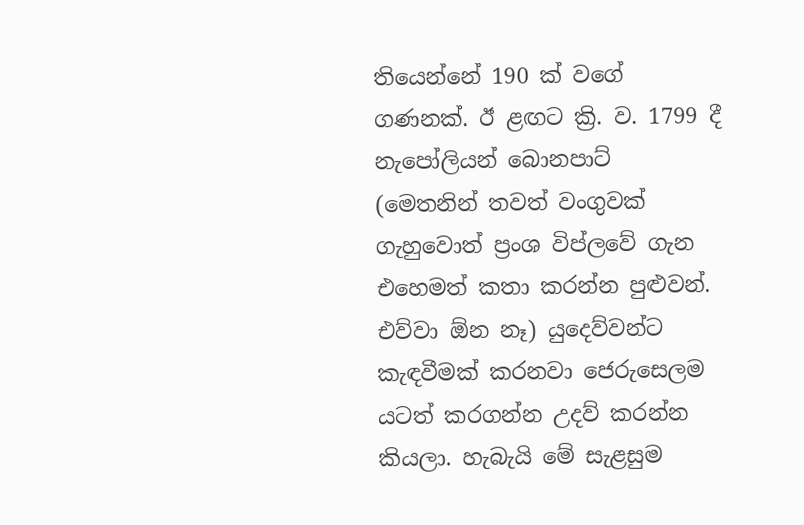තියෙන්නේ 190 ක් වගේ ගණනක්. ඊ ළඟට ක්‍රි. ව. 1799 දී නැපෝලියන් බොනපාට් (මෙතනින් තවත් වංගුවක් ගැහුවොත් ප්‍රංශ විප්ලවේ ගැන එහෙමත් කතා කරන්න පුළුවන්. එව්වා ඕන නෑ) යුදෙව්වන්ට කැඳවීමක් කරනවා ජෙරුසෙලම යටත් කරගන්න උදව් කරන්න කියලා. හැබැයි මේ සැළසුම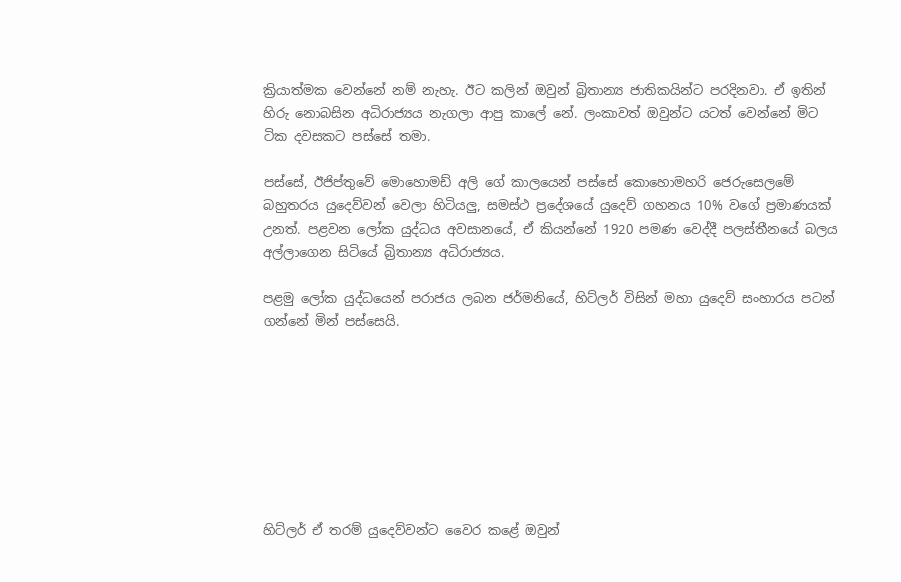ක්‍රියාත්මක වෙන්නේ නම් නැහැ. ඊට කලින් ඔවුන් බ්‍රිතාන්‍ය ජාතිකයින්ට පරදිනවා. ඒ ඉතින් හිරු නොබසින අධිරාජ්‍යය නැගලා ආපු කාලේ නේ. ලංකාවත් ඔවුන්ට යටත් වෙන්නේ මිට ටික දවසකට පස්සේ තමා.

පස්සේ, ඊජිප්තුවේ මොහොමඩ් අලි ගේ කාලයෙන් පස්සේ කොහොමහරි ජෙරුසෙලමේ බහුතරය යුදෙව්වන් වෙලා හිටියලු, සමස්ථ ප්‍රදේශයේ යුදෙව් ගහනය 10% වගේ ප්‍රමාණයක් උනත්. පළවන ලෝක යුද්ධය අවසානයේ, ඒ කියන්නේ 1920 පමණ වෙද්දී පලස්තීනයේ බලය අල්ලාගෙන සිටියේ බ්‍රිතාන්‍ය අධිරාජ්‍යය.

පළමු ලෝක යුද්ධයෙන් පරාජය ලබන ජර්මනියේ, හිට්ලර් විසින් මහා යුදෙව් සංහාරය පටන් ගන්නේ මින් පස්සෙයි.








හිට්ලර් ඒ තරම් යුදෙව්වන්ට වෛර කළේ ඔවුන්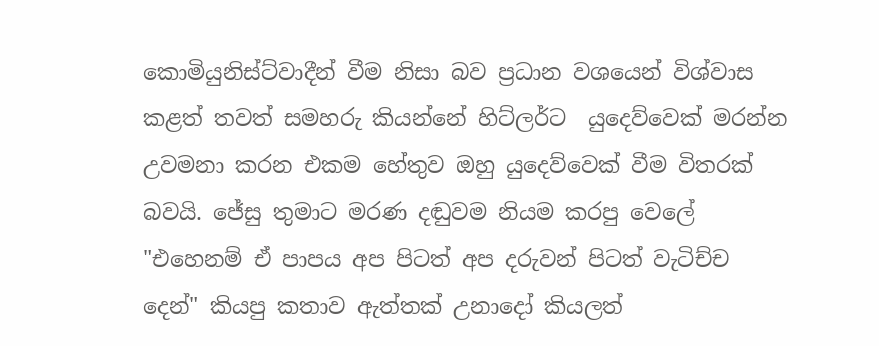කොමියුනිස්ට්වාදීන් වීම නිසා බව ප්‍රධාන වශයෙන් විශ්වාස කළත් තවත් සමහරු කියන්නේ හිට්ලර්ට  යුදෙව්වෙක් මරන්න උවමනා කරන එකම හේතුව ඔහු යුදෙව්වෙක් වීම විතරක් බවයි. ජේසු තුමාට මරණ දඬුවම නියම කරපු වෙලේ "එහෙනම් ඒ පාපය අප පිටත් අප දරුවන් පිටත් වැටිච්ච දෙන්" කියපු කතාව ඇත්තක් උනාදෝ කියලත්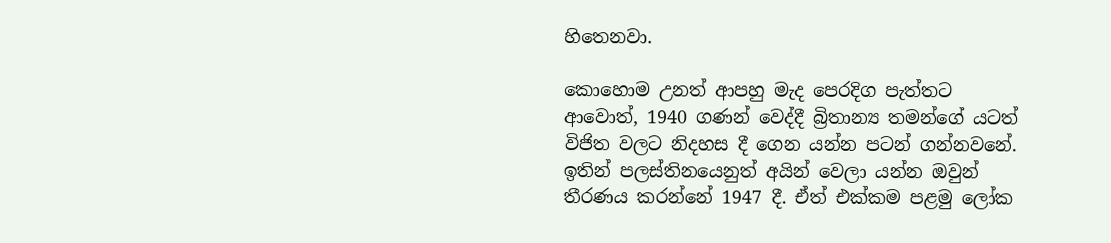හිතෙනවා.

කොහොම උනත් ආපහු මැද පෙරදිග පැත්තට ආවොත්, 1940 ගණන් වෙද්දී බ්‍රිතාන්‍ය තමන්ගේ යටත් විජිත වලට නිදහස දී ගෙන යන්න පටන් ගන්නවනේ. ඉතින් පලස්තිනයෙනුත් අයින් වෙලා යන්න ඔවුන් තීරණය කරන්නේ 1947 දී. ඒත් එක්කම පළමු ලෝක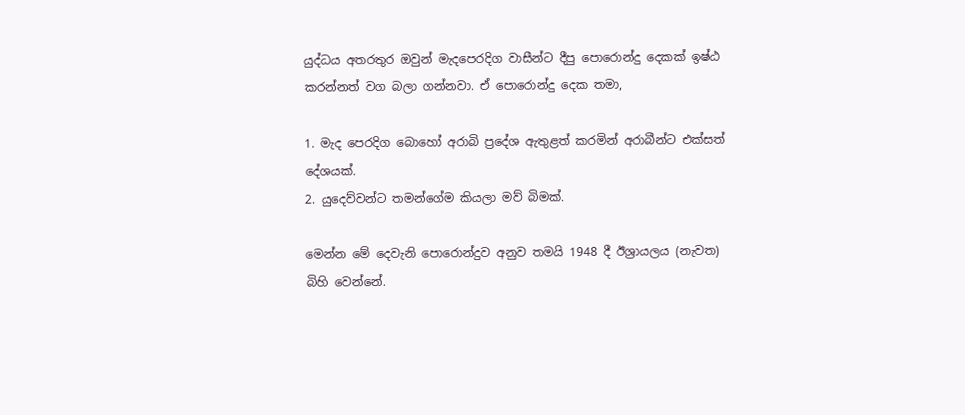යුද්ධය අතරතුර ඔවුන් මැදපෙරදිග වාසීන්ට දීපු පොරොන්දු දෙකක් ඉෂ්ඨ කරන්නත් වග බලා ගන්නවා. ඒ පොරොන්දු දෙක තමා,

1. මැද පෙරදිග බොහෝ අරාබි ප්‍රදේශ ඇතුළත් කරමින් අරාබීන්ට එක්සත් දේශයක්.
2. යුදෙව්වන්ට තමන්ගේම කියලා මව් බිමක්.

මෙන්න මේ දෙවැනි පොරොන්දුව අනුව තමයි 1948 දී ඊශ්‍රායලය (නැවත) බිහි වෙන්නේ.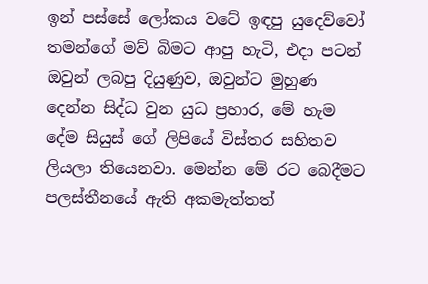ඉන් පස්සේ ලෝකය වටේ ඉඳපු යුදෙව්වෝ තමන්ගේ මව් බිමට ආපු හැටි, එදා පටන් ඔවුන් ලබපු දියුණුව, ඔවුන්ට මුහුණ දෙන්න සිද්ධ වුන යුධ ප්‍රහාර, මේ හැම දේම සියුස් ගේ ලිපියේ විස්තර සහිතව ලියලා තියෙනවා. මෙන්න මේ රට බෙදීමට පලස්තීනයේ ඇති අකමැත්තත්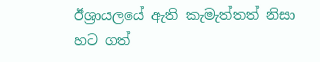ඊශ්‍රායලයේ ඇති කැමැත්තත් නිසා හට ගත්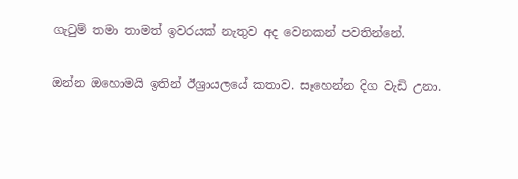ගැටුම් තමා තාමත් ඉවරයක් නැතුව අද වෙනකන් පවතින්නේ.

ඔන්න ඔහොමයි ඉතින් ඊශ්‍රායලයේ කතාව. සෑහෙන්න දිග වැඩි උනා.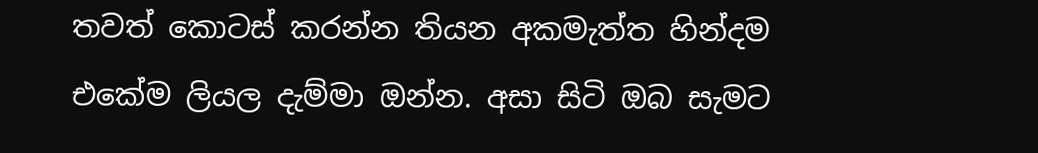තවත් කොටස් කරන්න තියන අකමැත්ත හින්දම එකේම ලියල දැම්මා ඔන්න. අසා සිටි ඔබ සැමට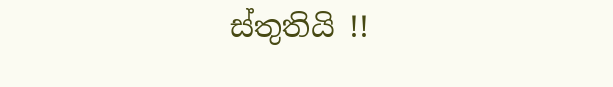ස්තුතියි !!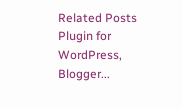Related Posts Plugin for WordPress, Blogger...